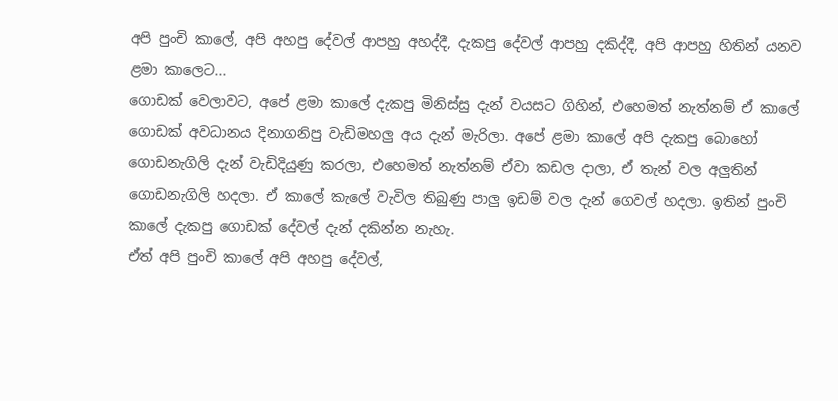අපි පුංචි කාලේ, අපි අහපු දේවල් ආපහු අහද්දී, දැකපු දේවල් ආපහු දකිද්දී, අපි ආපහු හිතින් යනව ළමා කාලෙට...
ගොඩක් වෙලාවට, අපේ ළමා කාලේ දැකපු මිනිස්සු දැන් වයසට ගිහින්, එහෙමත් නැත්නම් ඒ කාලේ ගොඩක් අවධානය දිනාගනිපු වැඩිමහලු අය දැන් මැරිලා. අපේ ළමා කාලේ අපි දැකපු බොහෝ ගොඩනැගිලි දැන් වැඩිදියුණු කරලා, එහෙමත් නැත්නම් ඒවා කඩල දාලා, ඒ තැන් වල අලුතින් ගොඩනැගිලි හදලා. ඒ කාලේ කැලේ වැවිල තිබුණු පාලු ඉඩම් වල දැන් ගෙවල් හදලා. ඉතින් පුංචි කාලේ දැකපු ගොඩක් දේවල් දැන් දකින්න නැහැ.
ඒත් අපි පුංචි කාලේ අපි අහපු දේවල්,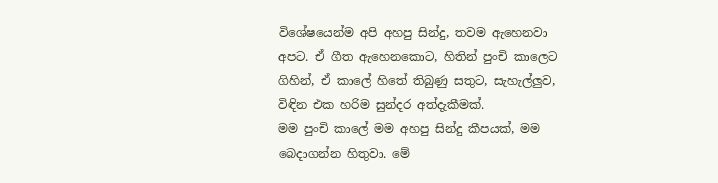විශේෂයෙන්ම අපි අහපු සින්දු, තවම ඇහෙනවා අපට. ඒ ගීත ඇහෙනකොට, හිතින් පුංචි කාලෙට ගිහින්, ඒ කාලේ හිතේ තිබුණු සතුට, සැහැල්ලුව, විඳින එක හරිම සුන්දර අත්දැකීමක්.
මම පුංචි කාලේ මම අහපු සින්දු කීපයක්, මම බෙදාගන්න හිතුවා. මේ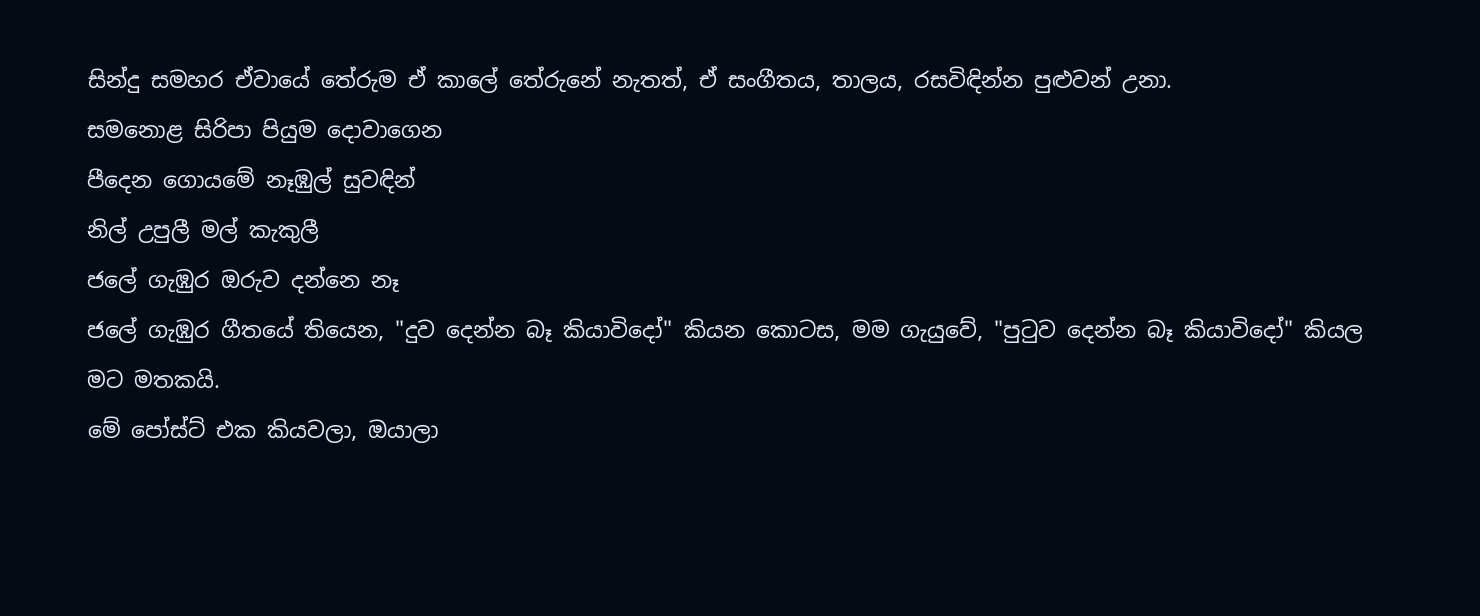සින්දු සමහර ඒවායේ තේරුම ඒ කාලේ තේරුනේ නැතත්, ඒ සංගීතය, තාලය, රසවිඳින්න පුළුවන් උනා.
සමනොළ සිරිපා පියුම දොවාගෙන
පීදෙන ගොයමේ නෑඹුල් සුවඳින්
නිල් උපුලී මල් කැකුලී
ජලේ ගැඹුර ඔරුව දන්නෙ නෑ
ජලේ ගැඹුර ගීතයේ තියෙන, "දුව දෙන්න බෑ කියාවිදෝ" කියන කොටස, මම ගැයුවේ, "පුටුව දෙන්න බෑ කියාවිදෝ" කියල මට මතකයි.
මේ පෝස්ට් එක කියවලා, ඔයාලා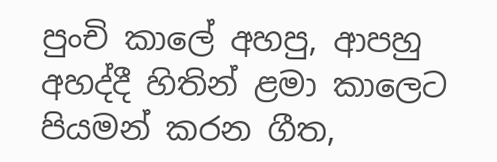පුංචි කාලේ අහපු, ආපහු අහද්දී හිතින් ළමා කාලෙට පියමන් කරන ගීත,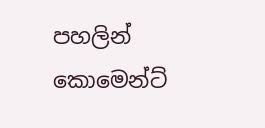පහලින් කොමෙන්ට්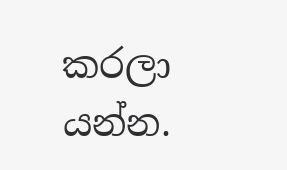කරලා යන්න.